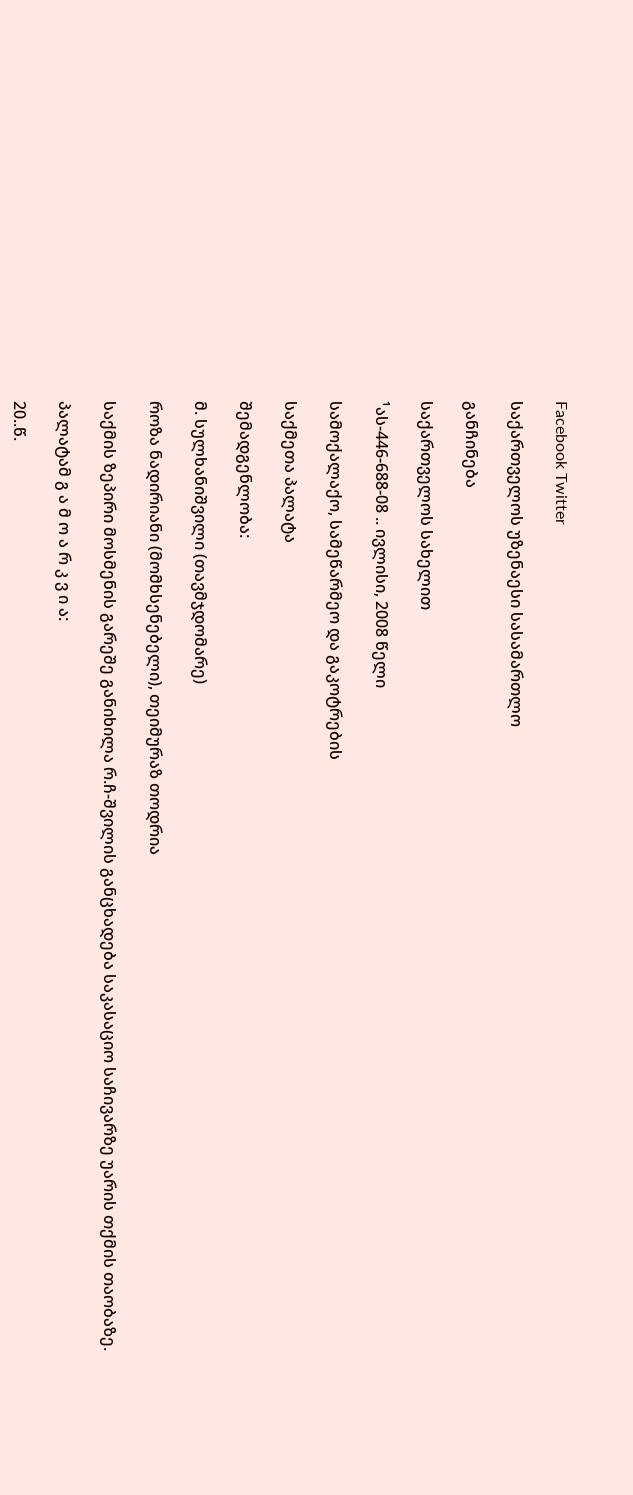Facebook Twitter

საქართველოს უზენაესი სასამართლო

განჩინება

საქართველოს სახელით

¹ას-446-688-08 .. ივლისი, 2008 წელი

სამოქალაქო, სამეწარმეო და გაკოტრების

საქმეთა პალატა

შემადგენლობა:

მ. სულხანიშვილი (თავმჯდომარე)

როზა ნადირიანი (მომხსენებელი), თეიმურაზ თოდრია

საქმის ზეპირი მოსმენის გარეშე განიხილა რ.ჩ-შვილის განცხადება საკასაციო საჩივარზე უარის თქმის თაობაზე.

პალატამ გ ა მ ო ა რ კ ვ ი ა:

20..წ.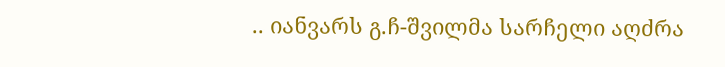.. იანვარს გ.ჩ-შვილმა სარჩელი აღძრა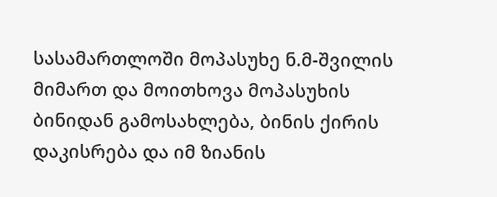სასამართლოში მოპასუხე ნ.მ-შვილის მიმართ და მოითხოვა მოპასუხის ბინიდან გამოსახლება, ბინის ქირის დაკისრება და იმ ზიანის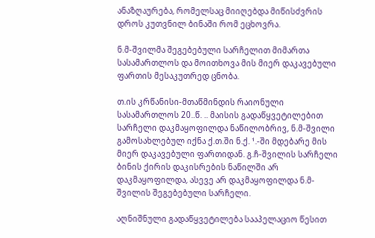ანაზღაურება, რომელსაც მიიღებდა მიწისძვრის დროს კუთვნილ ბინაში რომ ეცხოვრა.

ნ.მ-შვილმა შეგებებული სარჩელით მიმართა სასამართლოს და მოითხოვა მის მიერ დაკავებული ფართის მესაკუთრედ ცნობა.

თ.ის კრწანისი-მთაწმინდის რაიონული სასამართლოს 20..წ. .. მაისის გადაწყვეტილებით სარჩელი დაკმაყოფილდა ნაწილობრივ, ნ.მ-შვილი გამოსახლებულ იქნა ქ.თ.ში ნ.ქ. ¹.-ში მდებარე მის მიერ დაკავებული ფართიდან. გ.ჩ-შვილის სარჩელი ბინის ქირის დაკისრების ნაწილში არ დაკმაყოფილდა, ასევე არ დაკმაყოფილდა ნ.მ-შვილის შეგებებული სარჩელი.

აღნიშნული გადაწყვეტილება სააპელაციო წესით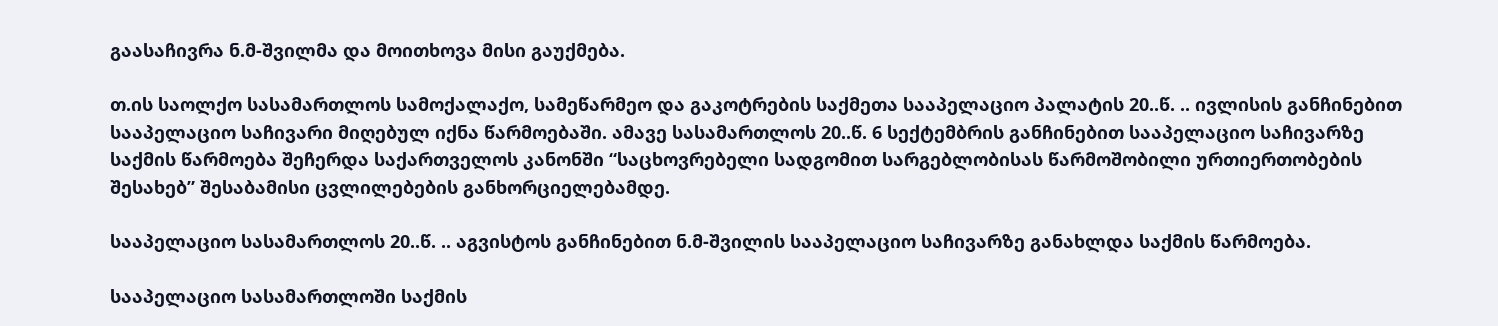გაასაჩივრა ნ.მ-შვილმა და მოითხოვა მისი გაუქმება.

თ.ის საოლქო სასამართლოს სამოქალაქო, სამეწარმეო და გაკოტრების საქმეთა სააპელაციო პალატის 20..წ. .. ივლისის განჩინებით სააპელაციო საჩივარი მიღებულ იქნა წარმოებაში. ამავე სასამართლოს 20..წ. 6 სექტემბრის განჩინებით სააპელაციო საჩივარზე საქმის წარმოება შეჩერდა საქართველოს კანონში “საცხოვრებელი სადგომით სარგებლობისას წარმოშობილი ურთიერთობების შესახებ” შესაბამისი ცვლილებების განხორციელებამდე.

სააპელაციო სასამართლოს 20..წ. .. აგვისტოს განჩინებით ნ.მ-შვილის სააპელაციო საჩივარზე განახლდა საქმის წარმოება.

სააპელაციო სასამართლოში საქმის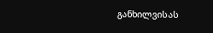განხილვისას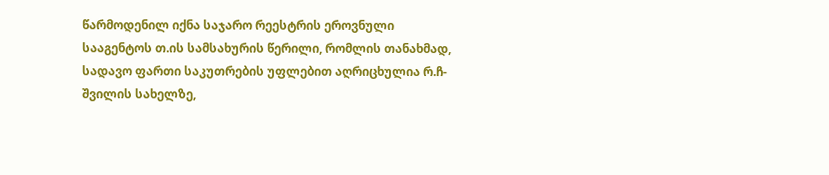წარმოდენილ იქნა საჯარო რეესტრის ეროვნული სააგენტოს თ.ის სამსახურის წერილი, რომლის თანახმად, სადავო ფართი საკუთრების უფლებით აღრიცხულია რ.ჩ-შვილის სახელზე,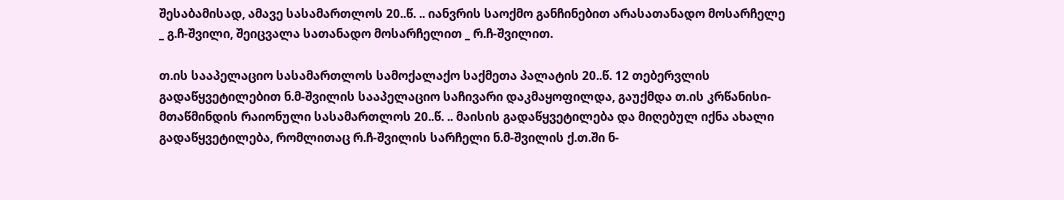შესაბამისად, ამავე სასამართლოს 20..წ. .. იანვრის საოქმო განჩინებით არასათანადო მოსარჩელე _ გ.ჩ-შვილი, შეიცვალა სათანადო მოსარჩელით _ რ.ჩ-შვილით.

თ.ის სააპელაციო სასამართლოს სამოქალაქო საქმეთა პალატის 20..წ. 12 თებერვლის გადაწყვეტილებით ნ.მ-შვილის სააპელაციო საჩივარი დაკმაყოფილდა, გაუქმდა თ.ის კრწანისი-მთაწმინდის რაიონული სასამართლოს 20..წ. .. მაისის გადაწყვეტილება და მიღებულ იქნა ახალი გადაწყვეტილება, რომლითაც რ.ჩ-შვილის სარჩელი ნ.მ-შვილის ქ.თ.ში ნ-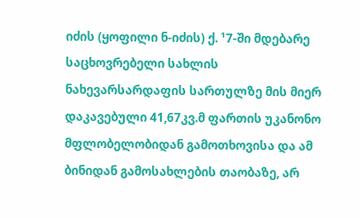იძის (ყოფილი ნ-იძის) ქ. ¹7-ში მდებარე საცხოვრებელი სახლის ნახევარსარდაფის სართულზე მის მიერ დაკავებული 41,67კვ.მ ფართის უკანონო მფლობელობიდან გამოთხოვისა და ამ ბინიდან გამოსახლების თაობაზე, არ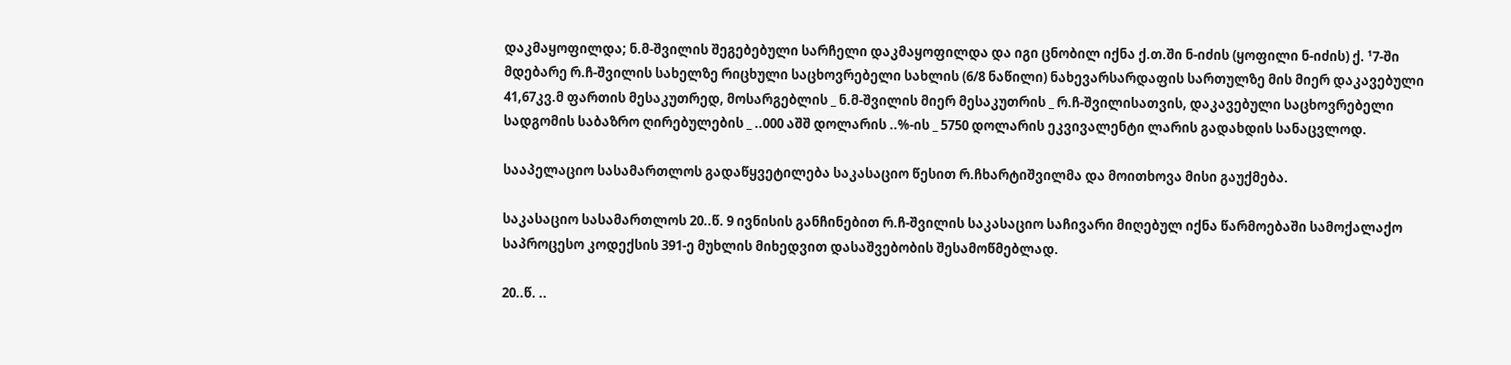დაკმაყოფილდა; ნ.მ-შვილის შეგებებული სარჩელი დაკმაყოფილდა და იგი ცნობილ იქნა ქ.თ.ში ნ-იძის (ყოფილი ნ-იძის) ქ. ¹7-ში მდებარე რ.ჩ-შვილის სახელზე რიცხული საცხოვრებელი სახლის (6/8 ნაწილი) ნახევარსარდაფის სართულზე მის მიერ დაკავებული 41,67კვ.მ ფართის მესაკუთრედ, მოსარგებლის _ ნ.მ-შვილის მიერ მესაკუთრის _ რ.ჩ-შვილისათვის, დაკავებული საცხოვრებელი სადგომის საბაზრო ღირებულების _ ..000 აშშ დოლარის ..%-ის _ 5750 დოლარის ეკვივალენტი ლარის გადახდის სანაცვლოდ.

სააპელაციო სასამართლოს გადაწყვეტილება საკასაციო წესით რ.ჩხარტიშვილმა და მოითხოვა მისი გაუქმება.

საკასაციო სასამართლოს 20..წ. 9 ივნისის განჩინებით რ.ჩ-შვილის საკასაციო საჩივარი მიღებულ იქნა წარმოებაში სამოქალაქო საპროცესო კოდექსის 391-ე მუხლის მიხედვით დასაშვებობის შესამოწმებლად.

20..წ. ..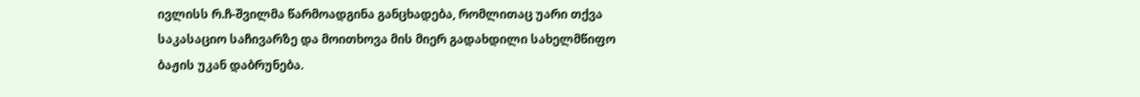ივლისს რ.ჩ-შვილმა წარმოადგინა განცხადება, რომლითაც უარი თქვა საკასაციო საჩივარზე და მოითხოვა მის მიერ გადახდილი სახელმწიფო ბაჟის უკან დაბრუნება.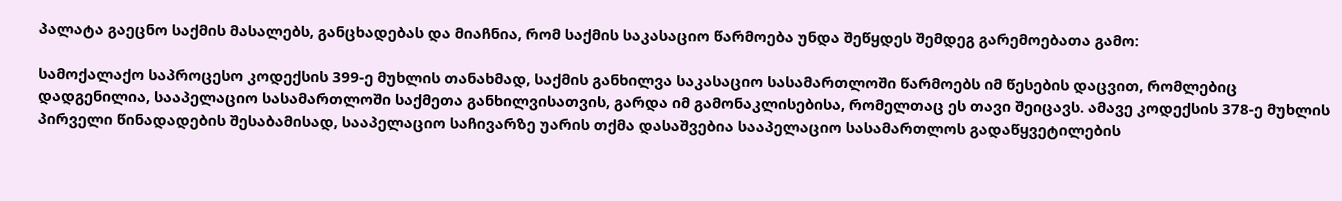პალატა გაეცნო საქმის მასალებს, განცხადებას და მიაჩნია, რომ საქმის საკასაციო წარმოება უნდა შეწყდეს შემდეგ გარემოებათა გამო:

სამოქალაქო საპროცესო კოდექსის 399-ე მუხლის თანახმად, საქმის განხილვა საკასაციო სასამართლოში წარმოებს იმ წესების დაცვით, რომლებიც დადგენილია, სააპელაციო სასამართლოში საქმეთა განხილვისათვის, გარდა იმ გამონაკლისებისა, რომელთაც ეს თავი შეიცავს. ამავე კოდექსის 378-ე მუხლის პირველი წინადადების შესაბამისად, სააპელაციო საჩივარზე უარის თქმა დასაშვებია სააპელაციო სასამართლოს გადაწყვეტილების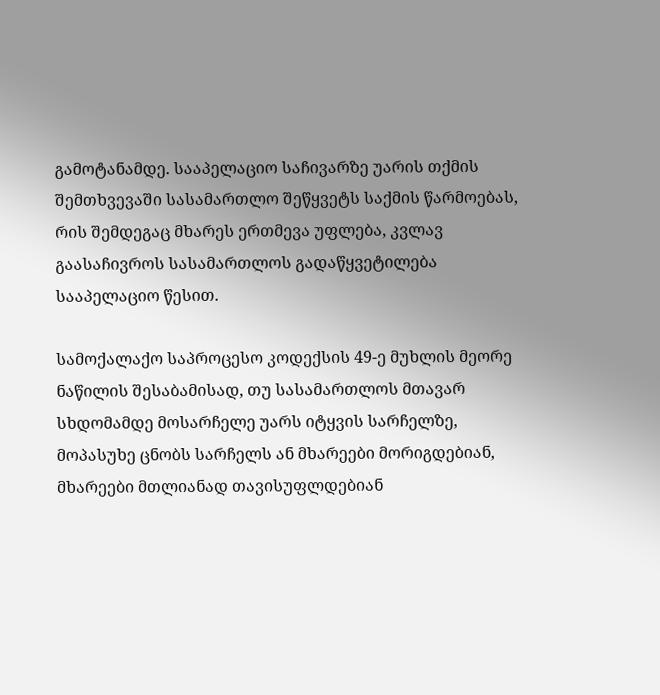გამოტანამდე. სააპელაციო საჩივარზე უარის თქმის შემთხვევაში სასამართლო შეწყვეტს საქმის წარმოებას, რის შემდეგაც მხარეს ერთმევა უფლება, კვლავ გაასაჩივროს სასამართლოს გადაწყვეტილება სააპელაციო წესით.

სამოქალაქო საპროცესო კოდექსის 49-ე მუხლის მეორე ნაწილის შესაბამისად, თუ სასამართლოს მთავარ სხდომამდე მოსარჩელე უარს იტყვის სარჩელზე, მოპასუხე ცნობს სარჩელს ან მხარეები მორიგდებიან, მხარეები მთლიანად თავისუფლდებიან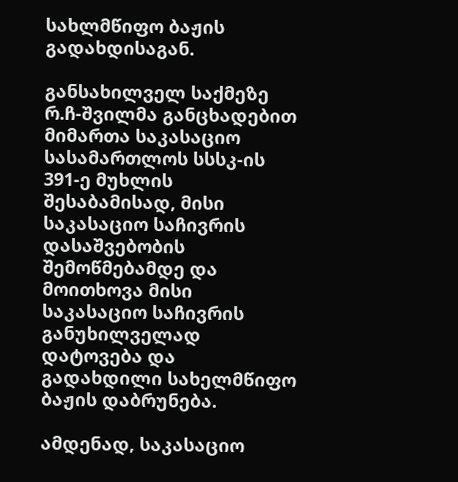სახლმწიფო ბაჟის გადახდისაგან.

განსახილველ საქმეზე რ.ჩ-შვილმა განცხადებით მიმართა საკასაციო სასამართლოს სსსკ-ის 391-ე მუხლის შესაბამისად, მისი საკასაციო საჩივრის დასაშვებობის შემოწმებამდე და მოითხოვა მისი საკასაციო საჩივრის განუხილველად დატოვება და გადახდილი სახელმწიფო ბაჟის დაბრუნება.

ამდენად, საკასაციო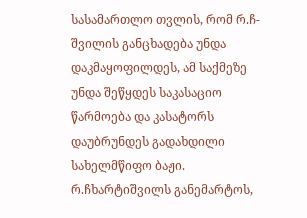სასამართლო თვლის, რომ რ.ჩ-შვილის განცხადება უნდა დაკმაყოფილდეს, ამ საქმეზე უნდა შეწყდეს საკასაციო წარმოება და კასატორს დაუბრუნდეს გადახდილი სახელმწიფო ბაჟი. რ.ჩხარტიშვილს განემარტოს,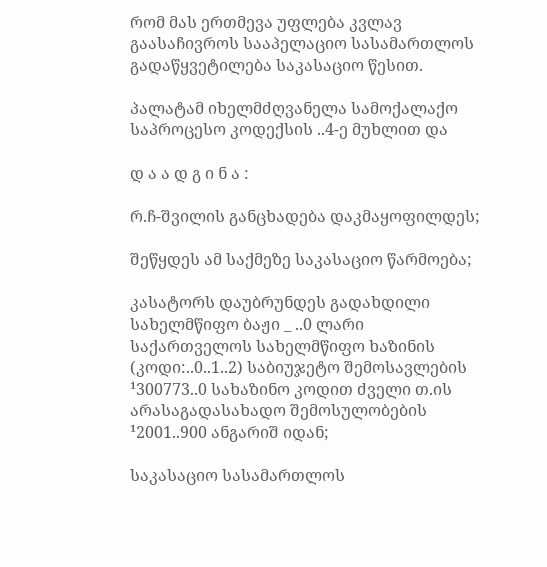რომ მას ერთმევა უფლება კვლავ გაასაჩივროს სააპელაციო სასამართლოს გადაწყვეტილება საკასაციო წესით.

პალატამ იხელმძღვანელა სამოქალაქო საპროცესო კოდექსის ..4-ე მუხლით და

დ ა ა დ გ ი ნ ა :

რ.ჩ-შვილის განცხადება დაკმაყოფილდეს;

შეწყდეს ამ საქმეზე საკასაციო წარმოება;

კასატორს დაუბრუნდეს გადახდილი სახელმწიფო ბაჟი _ ..0 ლარი საქართველოს სახელმწიფო ხაზინის (კოდი:..0..1..2) საბიუჯეტო შემოსავლების ¹300773..0 სახაზინო კოდით ძველი თ.ის არასაგადასახადო შემოსულობების ¹2001..900 ანგარიშ იდან;

საკასაციო სასამართლოს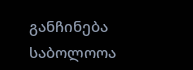განჩინება საბოლოოა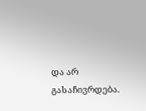და არ გასაჩივრდება.